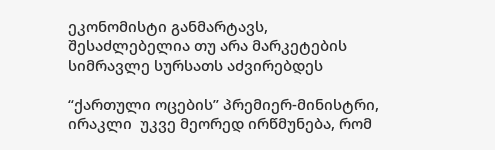ეკონომისტი განმარტავს, შესაძლებელია თუ არა მარკეტების სიმრავლე სურსათს აძვირებდეს

“ქართული ოცების” პრემიერ-მინისტრი, ირაკლი  უკვე მეორედ ირწმუნება, რომ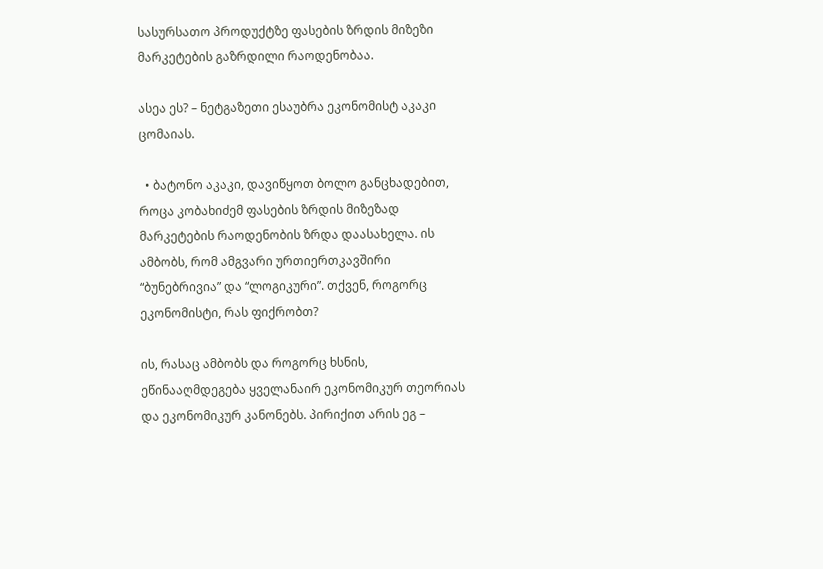სასურსათო პროდუქტზე ფასების ზრდის მიზეზი მარკეტების გაზრდილი რაოდენობაა.

ასეა ეს? – ნეტგაზეთი ესაუბრა ეკონომისტ აკაკი ცომაიას.

  • ბატონო აკაკი, დავიწყოთ ბოლო განცხადებით, როცა კობახიძემ ფასების ზრდის მიზეზად მარკეტების რაოდენობის ზრდა დაასახელა. ის ამბობს, რომ ამგვარი ურთიერთკავშირი “ბუნებრივია” და “ლოგიკური”. თქვენ, როგორც ეკონომისტი, რას ფიქრობთ?

ის, რასაც ამბობს და როგორც ხსნის, ეწინააღმდეგება ყველანაირ ეკონომიკურ თეორიას და ეკონომიკურ კანონებს. პირიქით არის ეგ –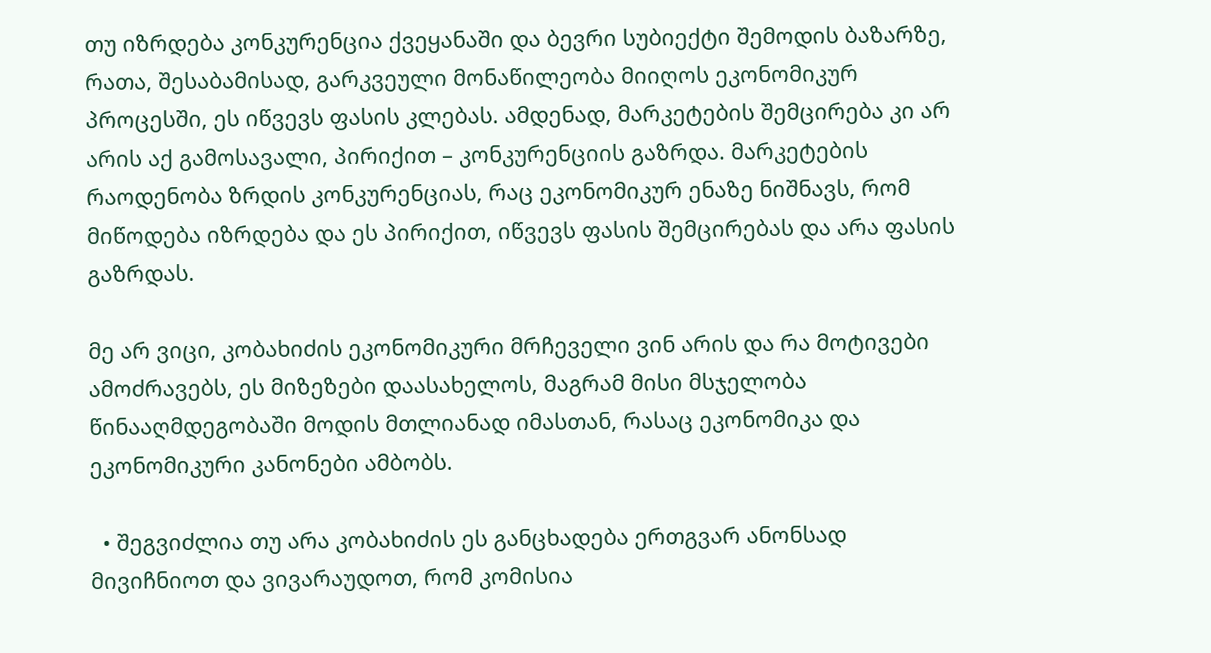თუ იზრდება კონკურენცია ქვეყანაში და ბევრი სუბიექტი შემოდის ბაზარზე, რათა, შესაბამისად, გარკვეული მონაწილეობა მიიღოს ეკონომიკურ პროცესში, ეს იწვევს ფასის კლებას. ამდენად, მარკეტების შემცირება კი არ არის აქ გამოსავალი, პირიქით – კონკურენციის გაზრდა. მარკეტების რაოდენობა ზრდის კონკურენციას, რაც ეკონომიკურ ენაზე ნიშნავს, რომ  მიწოდება იზრდება და ეს პირიქით, იწვევს ფასის შემცირებას და არა ფასის გაზრდას.

მე არ ვიცი, კობახიძის ეკონომიკური მრჩეველი ვინ არის და რა მოტივები ამოძრავებს, ეს მიზეზები დაასახელოს, მაგრამ მისი მსჯელობა წინააღმდეგობაში მოდის მთლიანად იმასთან, რასაც ეკონომიკა და ეკონომიკური კანონები ამბობს.

  • შეგვიძლია თუ არა კობახიძის ეს განცხადება ერთგვარ ანონსად მივიჩნიოთ და ვივარაუდოთ, რომ კომისია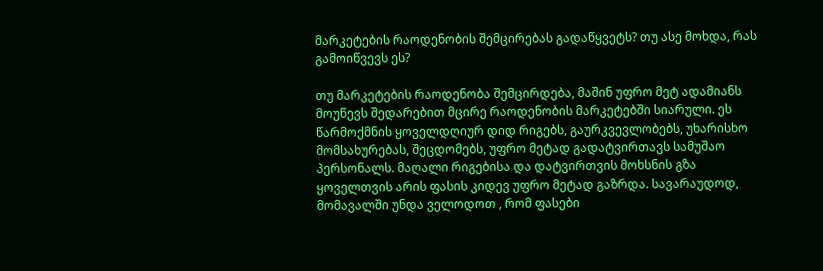მარკეტების რაოდენობის შემცირებას გადაწყვეტს? თუ ასე მოხდა, რას გამოიწვევს ეს?

თუ მარკეტების რაოდენობა შემცირდება, მაშინ უფრო მეტ ადამიანს მოუწევს შედარებით მცირე რაოდენობის მარკეტებში სიარული. ეს წარმოქმნის ყოველდღიურ დიდ რიგებს, გაურკვევლობებს, უხარისხო მომსახურებას, შეცდომებს, უფრო მეტად გადატვირთავს სამუშაო პერსონალს. მაღალი რიგებისა და დატვირთვის მოხსნის გზა ყოველთვის არის ფასის კიდევ უფრო მეტად გაზრდა. სავარაუდოდ, მომავალში უნდა ველოდოთ , რომ ფასები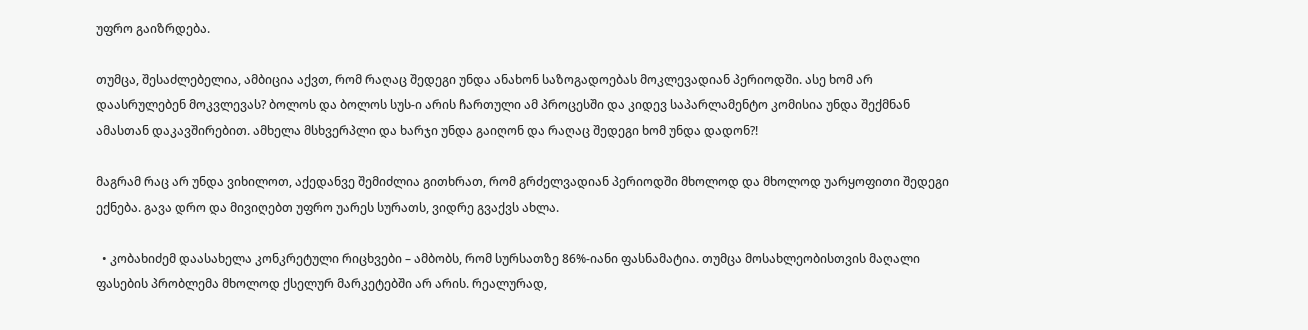უფრო გაიზრდება.

თუმცა, შესაძლებელია, ამბიცია აქვთ, რომ რაღაც შედეგი უნდა ანახონ საზოგადოებას მოკლევადიან პერიოდში. ასე ხომ არ დაასრულებენ მოკვლევას? ბოლოს და ბოლოს სუს-ი არის ჩართული ამ პროცესში და კიდევ საპარლამენტო კომისია უნდა შექმნან ამასთან დაკავშირებით. ამხელა მსხვერპლი და ხარჯი უნდა გაიღონ და რაღაც შედეგი ხომ უნდა დადონ?!

მაგრამ რაც არ უნდა ვიხილოთ, აქედანვე შემიძლია გითხრათ, რომ გრძელვადიან პერიოდში მხოლოდ და მხოლოდ უარყოფითი შედეგი ექნება. გავა დრო და მივიღებთ უფრო უარეს სურათს, ვიდრე გვაქვს ახლა.

  • კობახიძემ დაასახელა კონკრეტული რიცხვები – ამბობს, რომ სურსათზე 86%-იანი ფასნამატია. თუმცა მოსახლეობისთვის მაღალი ფასების პრობლემა მხოლოდ ქსელურ მარკეტებში არ არის. რეალურად,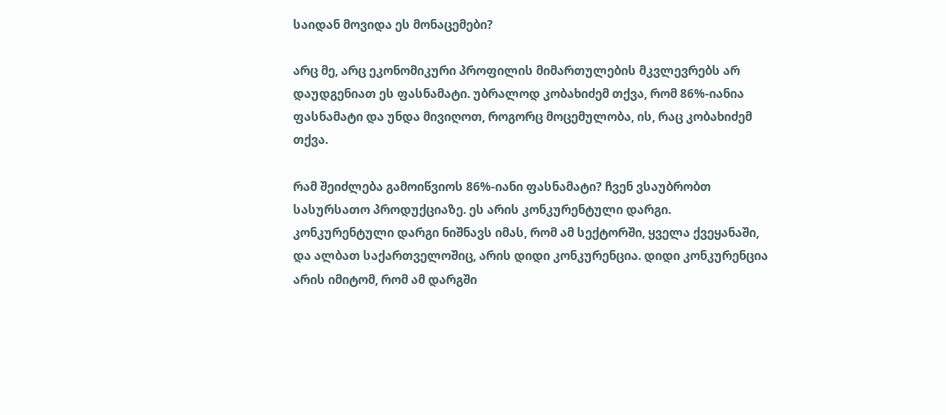საიდან მოვიდა ეს მონაცემები?

არც მე, არც ეკონომიკური პროფილის მიმართულების მკვლევრებს არ დაუდგენიათ ეს ფასნამატი. უბრალოდ კობახიძემ თქვა, რომ 86%-იანია ფასნამატი და უნდა მივიღოთ, როგორც მოცემულობა, ის, რაც კობახიძემ თქვა.

რამ შეიძლება გამოიწვიოს 86%-იანი ფასნამატი? ჩვენ ვსაუბრობთ სასურსათო პროდუქციაზე. ეს არის კონკურენტული დარგი. კონკურენტული დარგი ნიშნავს იმას, რომ ამ სექტორში, ყველა ქვეყანაში, და ალბათ საქართველოშიც, არის დიდი კონკურენცია. დიდი კონკურენცია არის იმიტომ, რომ ამ დარგში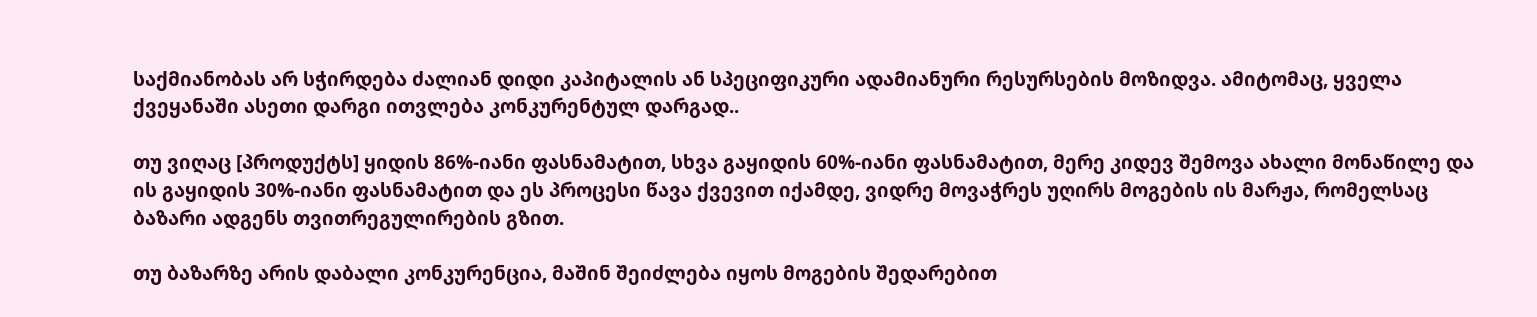საქმიანობას არ სჭირდება ძალიან დიდი კაპიტალის ან სპეციფიკური ადამიანური რესურსების მოზიდვა. ამიტომაც, ყველა ქვეყანაში ასეთი დარგი ითვლება კონკურენტულ დარგად..

თუ ვიღაც [პროდუქტს] ყიდის 86%-იანი ფასნამატით, სხვა გაყიდის 60%-იანი ფასნამატით, მერე კიდევ შემოვა ახალი მონაწილე და ის გაყიდის 30%-იანი ფასნამატით და ეს პროცესი წავა ქვევით იქამდე, ვიდრე მოვაჭრეს უღირს მოგების ის მარჟა, რომელსაც ბაზარი ადგენს თვითრეგულირების გზით.

თუ ბაზარზე არის დაბალი კონკურენცია, მაშინ შეიძლება იყოს მოგების შედარებით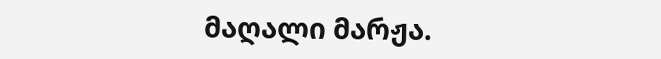მაღალი მარჟა.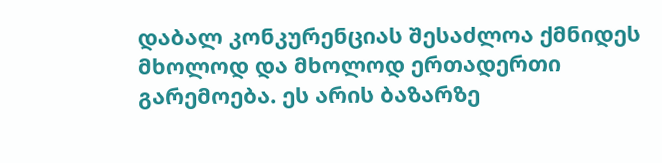დაბალ კონკურენციას შესაძლოა ქმნიდეს მხოლოდ და მხოლოდ ერთადერთი გარემოება. ეს არის ბაზარზე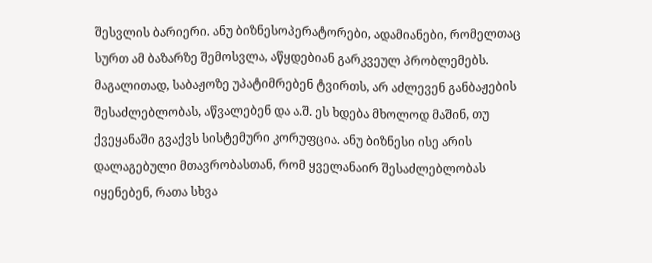შესვლის ბარიერი. ანუ ბიზნესოპერატორები, ადამიანები, რომელთაც სურთ ამ ბაზარზე შემოსვლა, აწყდებიან გარკვეულ პრობლემებს. მაგალითად, საბაჟოზე უპატიმრებენ ტვირთს, არ აძლევენ განბაჟების შესაძლებლობას, აწვალებენ და ა.შ. ეს ხდება მხოლოდ მაშინ, თუ ქვეყანაში გვაქვს სისტემური კორუფცია. ანუ ბიზნესი ისე არის დალაგებული მთავრობასთან, რომ ყველანაირ შესაძლებლობას იყენებენ, რათა სხვა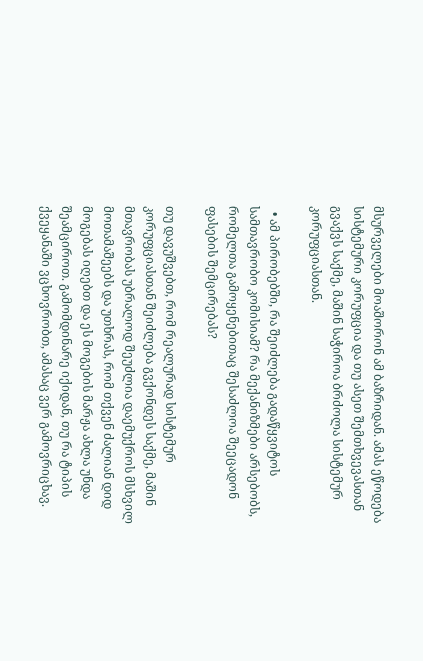მსურველები მოაშორონ ამ ბაზრიდან. ამას ეწოდება სისტემური კორუფცია და თუ ასეთ შემთხვევასთან გვაქვს საქმე, მაშინ საჭიროა ბრძოლა სისტემურ კორუფციასთან.

  • ამ პირობებში, რა შეიძლება გადაწყვიტოს სამთავრობო კომისიამ? რა მექანიზმები არსებობს, რომელთა გამოყენებითაც შესაძლოა შეეცადონ ფასების შემცირებას?

თუ დავუშვებთ, რომ რეალურად სისტემურ კორუფციასთან შეიძლება გვქონდეს საქმე, მაშინ მთავრობას უბრალოდ შეუძლია დაემუქროს მსხვილ მოთამაშეებს და უთხრას, რომ თქვენ ძალიან დიდ მოგებას იღებთ და ეს მოგების მარჟა ახლა უნდა შეამციროთ. გამომდინარე იქიდან, თუ რა ტიპის ქვეყანაში ვცხოვრობთ, ამასაც ვერ გამოვრიცხავ.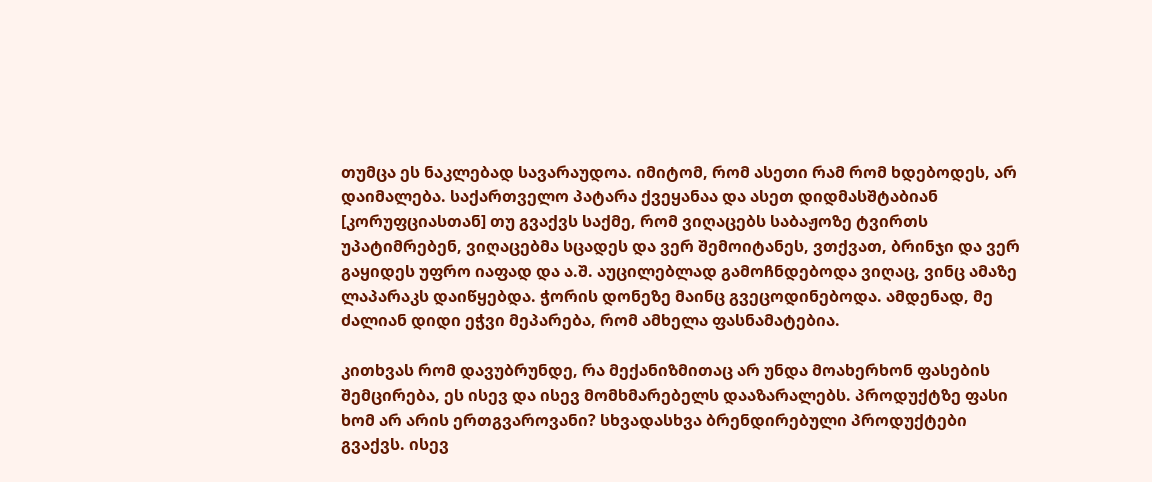თუმცა ეს ნაკლებად სავარაუდოა. იმიტომ, რომ ასეთი რამ რომ ხდებოდეს, არ დაიმალება. საქართველო პატარა ქვეყანაა და ასეთ დიდმასშტაბიან [კორუფციასთან] თუ გვაქვს საქმე, რომ ვიღაცებს საბაჟოზე ტვირთს უპატიმრებენ, ვიღაცებმა სცადეს და ვერ შემოიტანეს, ვთქვათ, ბრინჯი და ვერ გაყიდეს უფრო იაფად და ა.შ. აუცილებლად გამოჩნდებოდა ვიღაც, ვინც ამაზე ლაპარაკს დაიწყებდა. ჭორის დონეზე მაინც გვეცოდინებოდა. ამდენად, მე ძალიან დიდი ეჭვი მეპარება, რომ ამხელა ფასნამატებია.

კითხვას რომ დავუბრუნდე, რა მექანიზმითაც არ უნდა მოახერხონ ფასების შემცირება, ეს ისევ და ისევ მომხმარებელს დააზარალებს. პროდუქტზე ფასი ხომ არ არის ერთგვაროვანი? სხვადასხვა ბრენდირებული პროდუქტები გვაქვს. ისევ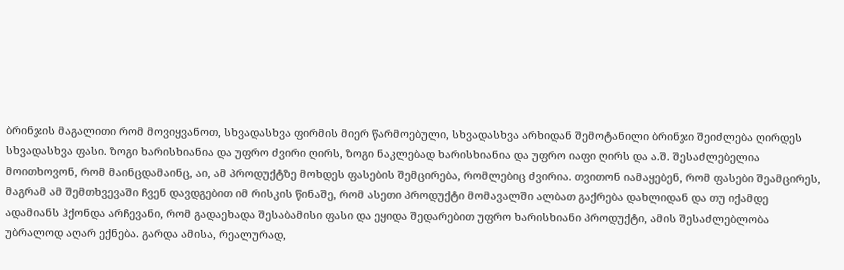ბრინჯის მაგალითი რომ მოვიყვანოთ, სხვადასხვა ფირმის მიერ წარმოებული, სხვადასხვა არხიდან შემოტანილი ბრინჯი შეიძლება ღირდეს სხვადასხვა ფასი. ზოგი ხარისხიანია და უფრო ძვირი ღირს, ზოგი ნაკლებად ხარისხიანია და უფრო იაფი ღირს და ა.შ. შესაძლებელია მოითხოვონ, რომ მაინცდამაინც, აი, ამ პროდუქტზე მოხდეს ფასების შემცირება, რომლებიც ძვირია. თვითონ იამაყებენ, რომ ფასები შეამცირეს, მაგრამ ამ შემთხვევაში ჩვენ დავდგებით იმ რისკის წინაშე, რომ ასეთი პროდუქტი მომავალში ალბათ გაქრება დახლიდან და თუ იქამდე ადამიანს ჰქონდა არჩევანი, რომ გადაეხადა შესაბამისი ფასი და ეყიდა შედარებით უფრო ხარისხიანი პროდუქტი, ამის შესაძლებლობა უბრალოდ აღარ ექნება. გარდა ამისა, რეალურად,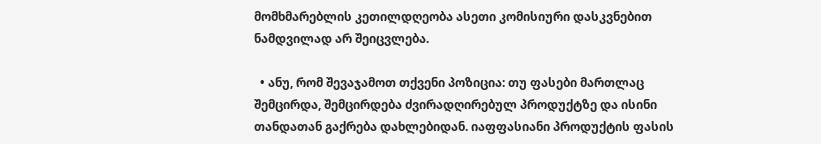მომხმარებლის კეთილდღეობა ასეთი კომისიური დასკვნებით ნამდვილად არ შეიცვლება.

  • ანუ, რომ შევაჯამოთ თქვენი პოზიცია: თუ ფასები მართლაც შემცირდა, შემცირდება ძვირადღირებულ პროდუქტზე და ისინი თანდათან გაქრება დახლებიდან. იაფფასიანი პროდუქტის ფასის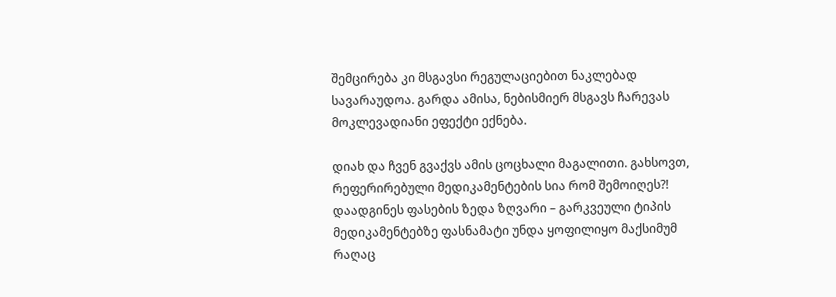შემცირება კი მსგავსი რეგულაციებით ნაკლებად სავარაუდოა. გარდა ამისა, ნებისმიერ მსგავს ჩარევას მოკლევადიანი ეფექტი ექნება.

დიახ და ჩვენ გვაქვს ამის ცოცხალი მაგალითი. გახსოვთ, რეფერირებული მედიკამენტების სია რომ შემოიღეს?! დაადგინეს ფასების ზედა ზღვარი – გარკვეული ტიპის მედიკამენტებზე ფასნამატი უნდა ყოფილიყო მაქსიმუმ რაღაც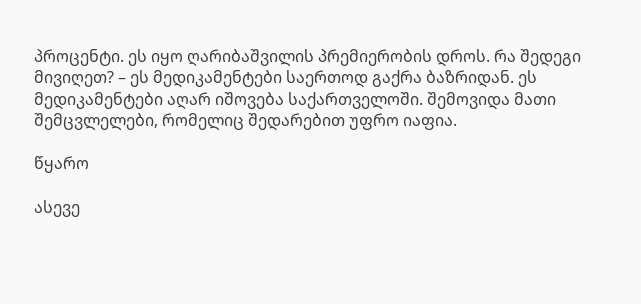პროცენტი. ეს იყო ღარიბაშვილის პრემიერობის დროს. რა შედეგი მივიღეთ? – ეს მედიკამენტები საერთოდ გაქრა ბაზრიდან. ეს მედიკამენტები აღარ იშოვება საქართველოში. შემოვიდა მათი შემცვლელები, რომელიც შედარებით უფრო იაფია.

წყარო

ასევე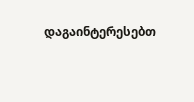დაგაინტერესებთ